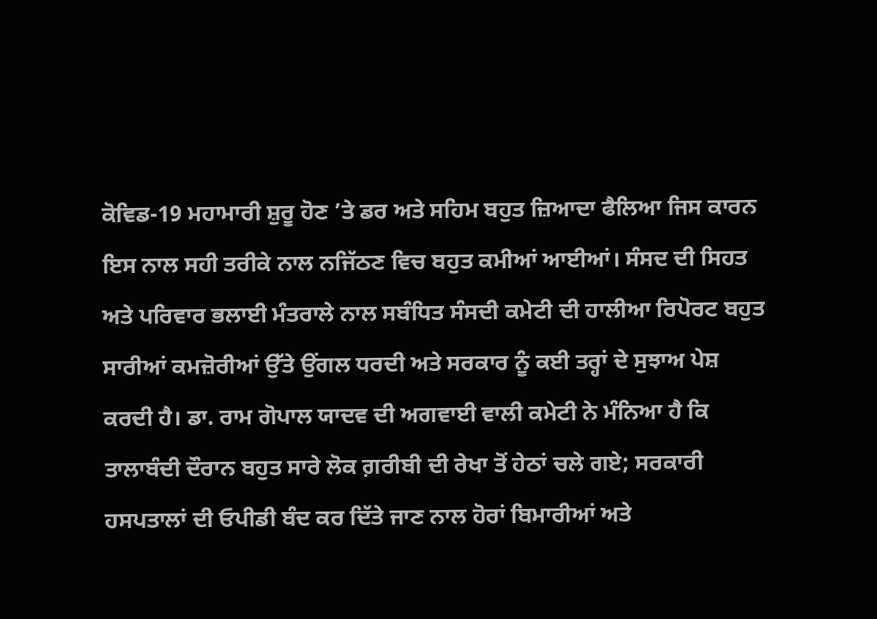ਕੋਵਿਡ-19 ਮਹਾਮਾਰੀ ਸ਼ੁਰੂ ਹੋਣ ’ਤੇ ਡਰ ਅਤੇ ਸਹਿਮ ਬਹੁਤ ਜ਼ਿਆਦਾ ਫੈਲਿਆ ਜਿਸ ਕਾਰਨ ਇਸ ਨਾਲ ਸਹੀ ਤਰੀਕੇ ਨਾਲ ਨਜਿੱਠਣ ਵਿਚ ਬਹੁਤ ਕਮੀਆਂ ਆਈਆਂ। ਸੰਸਦ ਦੀ ਸਿਹਤ ਅਤੇ ਪਰਿਵਾਰ ਭਲਾਈ ਮੰਤਰਾਲੇ ਨਾਲ ਸਬੰਧਿਤ ਸੰਸਦੀ ਕਮੇਟੀ ਦੀ ਹਾਲੀਆ ਰਿਪੋਰਟ ਬਹੁਤ ਸਾਰੀਆਂ ਕਮਜ਼ੋਰੀਆਂ ਉੱਤੇ ਉਂਗਲ ਧਰਦੀ ਅਤੇ ਸਰਕਾਰ ਨੂੰ ਕਈ ਤਰ੍ਹਾਂ ਦੇ ਸੁਝਾਅ ਪੇਸ਼ ਕਰਦੀ ਹੈ। ਡਾ. ਰਾਮ ਗੋਪਾਲ ਯਾਦਵ ਦੀ ਅਗਵਾਈ ਵਾਲੀ ਕਮੇਟੀ ਨੇ ਮੰਨਿਆ ਹੈ ਕਿ ਤਾਲਾਬੰਦੀ ਦੌਰਾਨ ਬਹੁਤ ਸਾਰੇ ਲੋਕ ਗ਼ਰੀਬੀ ਦੀ ਰੇਖਾ ਤੋਂ ਹੇਠਾਂ ਚਲੇ ਗਏ; ਸਰਕਾਰੀ ਹਸਪਤਾਲਾਂ ਦੀ ਓਪੀਡੀ ਬੰਦ ਕਰ ਦਿੱਤੇ ਜਾਣ ਨਾਲ ਹੋਰਾਂ ਬਿਮਾਰੀਆਂ ਅਤੇ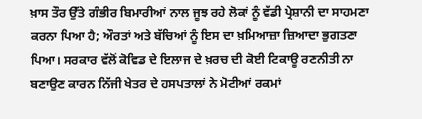ਖ਼ਾਸ ਤੌਰ ਉੱਤੇ ਗੰਭੀਰ ਬਿਮਾਰੀਆਂ ਨਾਲ ਜੂਝ ਰਹੇ ਲੋਕਾਂ ਨੂੰ ਵੱਡੀ ਪ੍ਰੇਸ਼ਾਨੀ ਦਾ ਸਾਹਮਣਾ ਕਰਨਾ ਪਿਆ ਹੈ; ਔਰਤਾਂ ਅਤੇ ਬੱਚਿਆਂ ਨੂੰ ਇਸ ਦਾ ਖ਼ਮਿਆਜ਼ਾ ਜ਼ਿਆਦਾ ਭੁਗਤਣਾ ਪਿਆ। ਸਰਕਾਰ ਵੱਲੋਂ ਕੋਵਿਡ ਦੇ ਇਲਾਜ ਦੇ ਖ਼ਰਚ ਦੀ ਕੋਈ ਟਿਕਾਊ ਰਣਨੀਤੀ ਨਾ ਬਣਾਉਣ ਕਾਰਨ ਨਿੱਜੀ ਖੇਤਰ ਦੇ ਹਸਪਤਾਲਾਂ ਨੇ ਮੋਟੀਆਂ ਰਕਮਾਂ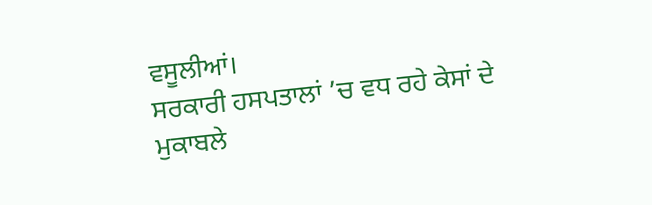ਵਸੂਲੀਆਂ।
ਸਰਕਾਰੀ ਹਸਪਤਾਲਾਂ ’ਚ ਵਧ ਰਹੇ ਕੇਸਾਂ ਦੇ ਮੁਕਾਬਲੇ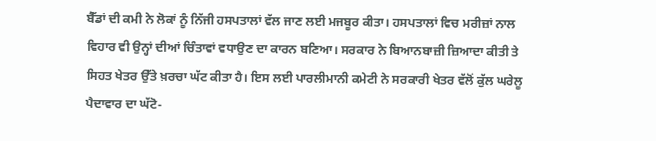ਬੈੱਡਾਂ ਦੀ ਕਮੀ ਨੇ ਲੋਕਾਂ ਨੂੰ ਨਿੱਜੀ ਹਸਪਤਾਲਾਂ ਵੱਲ ਜਾਣ ਲਈ ਮਜਬੂਰ ਕੀਤਾ। ਹਸਪਤਾਲਾਂ ਵਿਚ ਮਰੀਜ਼ਾਂ ਨਾਲ ਵਿਹਾਰ ਵੀ ਉਨ੍ਹਾਂ ਦੀਆਂ ਚਿੰਤਾਵਾਂ ਵਧਾਉਣ ਦਾ ਕਾਰਨ ਬਣਿਆ। ਸਰਕਾਰ ਨੇ ਬਿਆਨਬਾਜ਼ੀ ਜ਼ਿਆਦਾ ਕੀਤੀ ਤੇ ਸਿਹਤ ਖੇਤਰ ਉੱਤੇ ਖ਼ਰਚਾ ਘੱਟ ਕੀਤਾ ਹੈ। ਇਸ ਲਈ ਪਾਰਲੀਮਾਨੀ ਕਮੇਟੀ ਨੇ ਸਰਕਾਰੀ ਖੇਤਰ ਵੱਲੋਂ ਕੁੱਲ ਘਰੇਲੂ ਪੈਦਾਵਾਰ ਦਾ ਘੱਟੋ-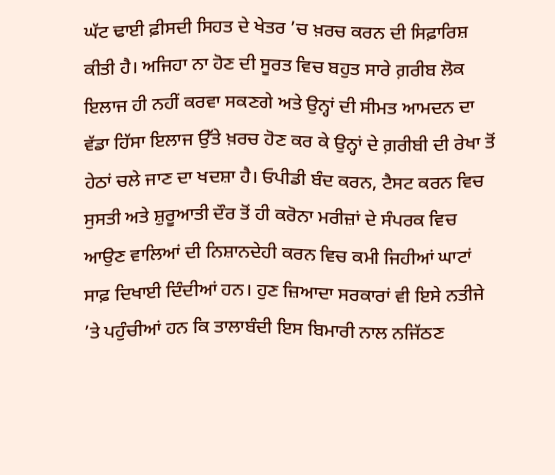ਘੱਟ ਢਾਈ ਫ਼ੀਸਦੀ ਸਿਹਤ ਦੇ ਖੇਤਰ ’ਚ ਖ਼ਰਚ ਕਰਨ ਦੀ ਸਿਫ਼ਾਰਿਸ਼ ਕੀਤੀ ਹੈ। ਅਜਿਹਾ ਨਾ ਹੋਣ ਦੀ ਸੂਰਤ ਵਿਚ ਬਹੁਤ ਸਾਰੇ ਗ਼ਰੀਬ ਲੋਕ ਇਲਾਜ ਹੀ ਨਹੀਂ ਕਰਵਾ ਸਕਣਗੇ ਅਤੇ ਉਨ੍ਹਾਂ ਦੀ ਸੀਮਤ ਆਮਦਨ ਦਾ ਵੱਡਾ ਹਿੱਸਾ ਇਲਾਜ ਉੱਤੇ ਖ਼ਰਚ ਹੋਣ ਕਰ ਕੇ ਉਨ੍ਹਾਂ ਦੇ ਗ਼ਰੀਬੀ ਦੀ ਰੇਖਾ ਤੋਂ ਹੇਠਾਂ ਚਲੇ ਜਾਣ ਦਾ ਖਦਸ਼ਾ ਹੈ। ਓਪੀਡੀ ਬੰਦ ਕਰਨ, ਟੈਸਟ ਕਰਨ ਵਿਚ ਸੁਸਤੀ ਅਤੇ ਸ਼ੁਰੂਆਤੀ ਦੌਰ ਤੋਂ ਹੀ ਕਰੋਨਾ ਮਰੀਜ਼ਾਂ ਦੇ ਸੰਪਰਕ ਵਿਚ ਆਉਣ ਵਾਲਿਆਂ ਦੀ ਨਿਸ਼ਾਨਦੇਹੀ ਕਰਨ ਵਿਚ ਕਮੀ ਜਿਹੀਆਂ ਘਾਟਾਂ ਸਾਫ਼ ਦਿਖਾਈ ਦਿੰਦੀਆਂ ਹਨ। ਹੁਣ ਜ਼ਿਆਦਾ ਸਰਕਾਰਾਂ ਵੀ ਇਸੇ ਨਤੀਜੇ ’ਤੇ ਪਹੁੰਚੀਆਂ ਹਨ ਕਿ ਤਾਲਾਬੰਦੀ ਇਸ ਬਿਮਾਰੀ ਨਾਲ ਨਜਿੱਠਣ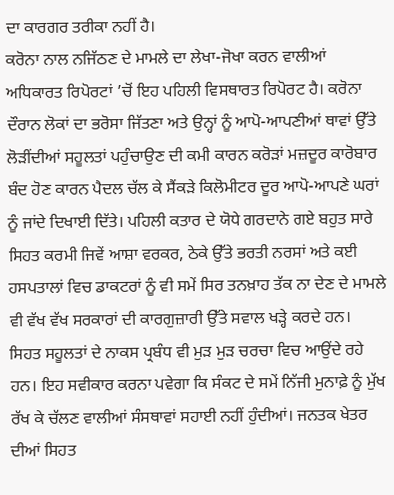ਦਾ ਕਾਰਗਰ ਤਰੀਕਾ ਨਹੀਂ ਹੈ।
ਕਰੋਨਾ ਨਾਲ ਨਜਿੱਠਣ ਦੇ ਮਾਮਲੇ ਦਾ ਲੇਖਾ-ਜੋਖਾ ਕਰਨ ਵਾਲੀਆਂ ਅਧਿਕਾਰਤ ਰਿਪੋਰਟਾਂ ’ਚੋਂ ਇਹ ਪਹਿਲੀ ਵਿਸਥਾਰਤ ਰਿਪੋਰਟ ਹੈ। ਕਰੋਨਾ ਦੌਰਾਨ ਲੋਕਾਂ ਦਾ ਭਰੋਸਾ ਜਿੱਤਣਾ ਅਤੇ ਉਨ੍ਹਾਂ ਨੂੰ ਆਪੋ-ਆਪਣੀਆਂ ਥਾਵਾਂ ਉੱਤੇ ਲੋੜੀਂਦੀਆਂ ਸਹੂਲਤਾਂ ਪਹੁੰਚਾਉਣ ਦੀ ਕਮੀ ਕਾਰਨ ਕਰੋੜਾਂ ਮਜ਼ਦੂਰ ਕਾਰੋਬਾਰ ਬੰਦ ਹੋਣ ਕਾਰਨ ਪੈਦਲ ਚੱਲ ਕੇ ਸੈਂਕੜੇ ਕਿਲੋਮੀਟਰ ਦੂਰ ਆਪੋ-ਆਪਣੇ ਘਰਾਂ ਨੂੰ ਜਾਂਦੇ ਦਿਖਾਈ ਦਿੱਤੇ। ਪਹਿਲੀ ਕਤਾਰ ਦੇ ਯੋਧੇ ਗਰਦਾਨੇ ਗਏ ਬਹੁਤ ਸਾਰੇ ਸਿਹਤ ਕਰਮੀ ਜਿਵੇਂ ਆਸ਼ਾ ਵਰਕਰ, ਠੇਕੇ ਉੱਤੇ ਭਰਤੀ ਨਰਸਾਂ ਅਤੇ ਕਈ ਹਸਪਤਾਲਾਂ ਵਿਚ ਡਾਕਟਰਾਂ ਨੂੰ ਵੀ ਸਮੇਂ ਸਿਰ ਤਨਖ਼ਾਹ ਤੱਕ ਨਾ ਦੇਣ ਦੇ ਮਾਮਲੇ ਵੀ ਵੱਖ ਵੱਖ ਸਰਕਾਰਾਂ ਦੀ ਕਾਰਗੁਜ਼ਾਰੀ ਉੱਤੇ ਸਵਾਲ ਖੜ੍ਹੇ ਕਰਦੇ ਹਨ। ਸਿਹਤ ਸਹੂਲਤਾਂ ਦੇ ਨਾਕਸ ਪ੍ਰਬੰਧ ਵੀ ਮੁੜ ਮੁੜ ਚਰਚਾ ਵਿਚ ਆਉਂਦੇ ਰਹੇ ਹਨ। ਇਹ ਸਵੀਕਾਰ ਕਰਨਾ ਪਵੇਗਾ ਕਿ ਸੰਕਟ ਦੇ ਸਮੇਂ ਨਿੱਜੀ ਮੁਨਾਫ਼ੇ ਨੂੰ ਮੁੱਖ ਰੱਖ ਕੇ ਚੱਲਣ ਵਾਲੀਆਂ ਸੰਸਥਾਵਾਂ ਸਹਾਈ ਨਹੀਂ ਹੁੰਦੀਆਂ। ਜਨਤਕ ਖੇਤਰ ਦੀਆਂ ਸਿਹਤ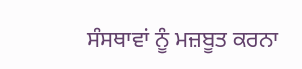ਸੰਸਥਾਵਾਂ ਨੂੰ ਮਜ਼ਬੂਤ ਕਰਨਾ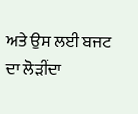ਅਤੇ ਉਸ ਲਈ ਬਜਟ ਦਾ ਲੋੜੀਂਦਾ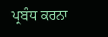ਪ੍ਰਬੰਧ ਕਰਨਾ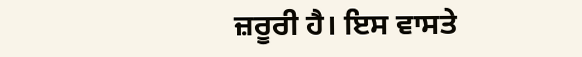ਜ਼ਰੂਰੀ ਹੈ। ਇਸ ਵਾਸਤੇ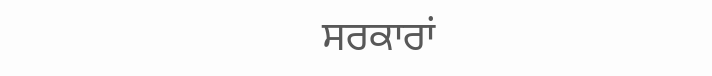ਸਰਕਾਰਾਂ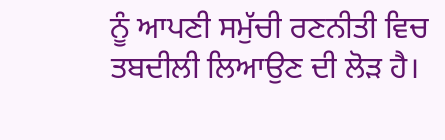ਨੂੰ ਆਪਣੀ ਸਮੁੱਚੀ ਰਣਨੀਤੀ ਵਿਚ ਤਬਦੀਲੀ ਲਿਆਉਣ ਦੀ ਲੋੜ ਹੈ।